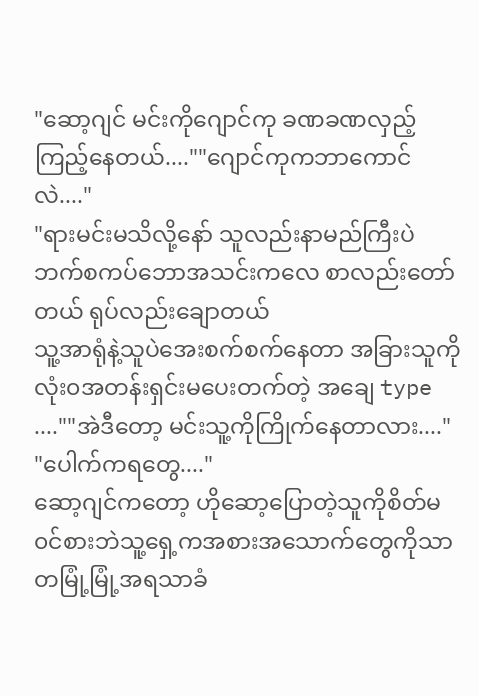"ဆော့ဂျင် မင်းကိုဂျောင်ကု ခဏခဏလှည့်ကြည့်နေတယ်....""ဂျောင်ကုကဘာကောင်လဲ...."
"ရားမင်းမသိလို့နော် သူလည်းနာမည်ကြီးပဲ ဘက်စကပ်ဘောအသင်းကလေ စာလည်းတော်တယ် ရုပ်လည်းချောတယ်
သူ့အာရုံနဲ့သူပဲအေးစက်စက်နေတာ အခြားသူကို လုံး၀အတန်းရှင်းမပေးတက်တဲ့ အချေ type ....""အဲဒီတော့ မင်းသူ့ကိုကြိုက်နေတာလား...."
"ပေါက်ကရတွေ...."
ဆော့ဂျင်ကတော့ ဟိုဆော့ပြောတဲ့သူကိုစိတ်မ၀င်စားဘဲသူ့ရှေ့ကအစားအသောက်တွေကိုသာ တမြုံ့မြုံ့အရသာခံ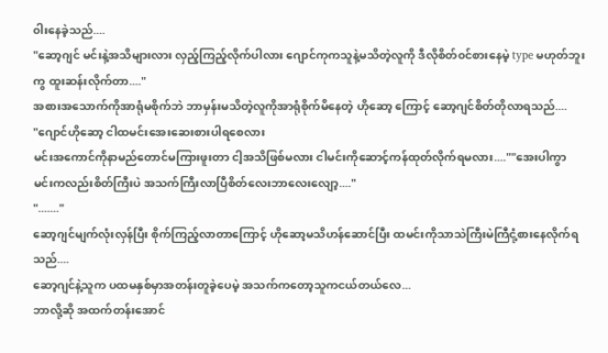၀ါးနေခဲ့သည်....
"ဆော့ဂျင် မင်းနဲ့အသိများလား လှည့်ကြည့်လိုက်ပါလား ဂျောင်ကုကသူနဲ့မသိတဲ့လူကို ဒီလိုစိတ်၀င်စားနေမဲ့ type မဟုတ်ဘူးကွ ထူးဆန်းလိုက်တာ...."
အစားအသောက်ကိုအာရုံမစိုက်ဘဲ ဘာမှန်းမသိတဲ့လူကိုအာရုံစိုက်မိနေတဲ့ ဟိုဆော့ ကြောင့် ဆော့ဂျင်စိတ်တိုလာရသည်....
"ဂျောင်ဟိုဆော့ ငါထမင်းအေးဆေးစားပါရစေလား
မင်းအကောင်ကိုနာမည်တောင်မကြားဖူးတာ ငါ့အသိဖြစ်မလား ငါမင်းကိုဆောင့်ကန်ထုတ်လိုက်ရမလား....""အေးပါကွာ မင်းကလည်းစိတ်ကြီးပဲ အသက်ကြီးလာပြီစိတ်လေးဘာလေးလျော့...."
"......."
ဆော့ဂျင်မျက်လုံးလှန်ပြီး စိုက်ကြည့်လာတာကြောင့် ဟိုဆော့မသိဟန်ဆောင်ပြီး ထမင်းကိုသာသဲကြီးမဲကြီငုံ့စားနေလိုက်ရသည်....
ဆော့ဂျင်နဲ့သူက ပထမနှစ်မှာအတန်းတူခဲ့ပေမဲ့ အသက်ကတော့သူကငယ်တယ်လေ...
ဘာလို့ဆို အထက်တန်းအောင်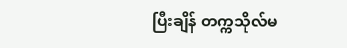ပြီးချိန် တက္ကသိုလ်မ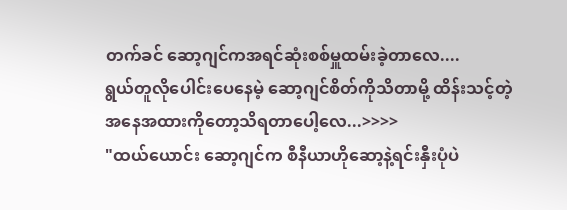တက်ခင် ဆော့ဂျင်ကအရင်ဆုံးစစ်မှူထမ်းခဲ့တာလေ....
ရွယ်တူလိုပေါင်းပေနေမဲ့ ဆော့ဂျင်စိတ်ကိုသိတာမို့ ထိန်းသင့်တဲ့အနေအထားကိုတော့သိရတာပေါ့လေ...>>>>
"ထယ်ယောင်း ဆော့ဂျင်က စီနီယာဟိုဆော့နဲ့ရင်းနှီးပုံပဲ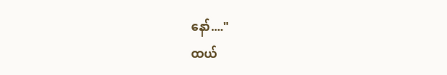နော်...."
ထယ်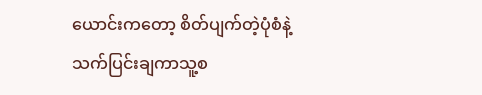ယောင်းကတော့ စိတ်ပျက်တဲ့ပုံစံနဲ့သက်ပြင်းချကာသူ့စ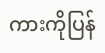ကားကိုပြန်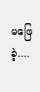မဖြေခဲ့....